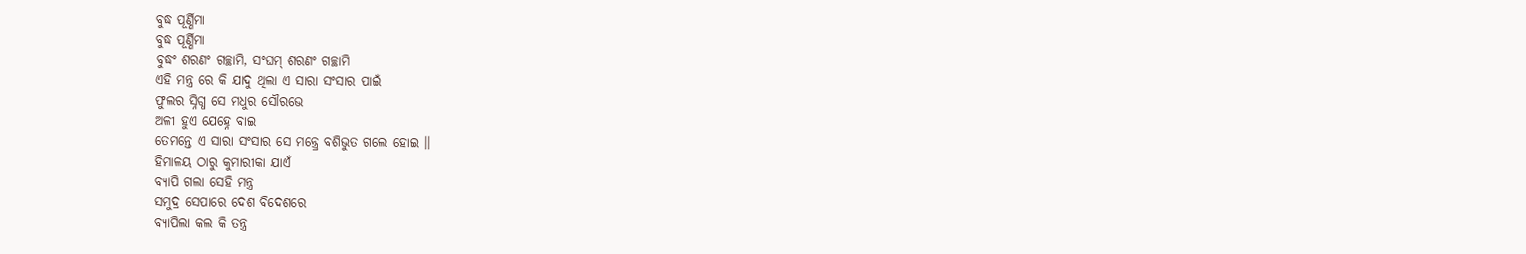ବୁଦ୍ଧ ପୂର୍ଣ୍ଣିମା
ବୁଦ୍ଧ ପୂର୍ଣ୍ଣିମା
ବୁଦ୍ଧଂ ଶରଣଂ ଗଚ୍ଛାମି, ସଂଘମ୍ ଶରଣଂ ଗଚ୍ଛାମି
ଏହି ମନ୍ତ୍ର ରେ କି ଯାଦୁ ଥିଲା ଏ ସାରା ସଂସାର ପାଇଁ
ଫୁଲର ସ୍ନିଗ୍ଧ ସେ ମଧୁର ସୌରଭେ
ଅଳୀ ହୁଏ ଯେହ୍ନେ ବାଇ
ତେମନ୍ତେ ଏ ସାରା ସଂସାର ସେ ମନ୍ତ୍ର୍ରେ ବଶିଭୁତ ଗଲେ ହୋଇ ।।
ହିମାଳୟ ଠାରୁ କୁମାରୀକା ଯାଏଁ
ବ୍ୟାପି ଗଲା ସେହି ମନ୍ତ୍ର
ସମୁଦ୍ର ସେପାରେ ଦେଶ ବିଦେଶରେ
ବ୍ୟାପିଲା କଲ କି ତନ୍ତ୍ର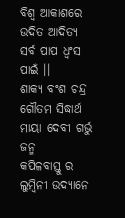ବିଶ୍ଵ ଆକାଶରେ ଉଦିତ ଆଦିତ୍ୟ ସର୍ବ ପାପ ଧ୍ଵଂସ ପାଇଁ ।।
ଶାକ୍ୟ ବଂଶ ଚନ୍ଦ୍ର ଗୌତମ ସିଦ୍ଧାର୍ଥ
ମାୟା ଦେବୀ ଗର୍ଭୁ ଜନ୍ମ
କପିଳବାସ୍ତୁ ର ଲୁମ୍ବିନୀ ଉଦ୍ୟାନେ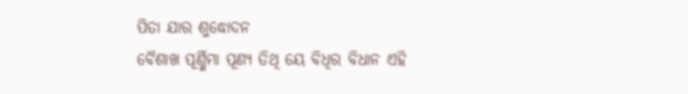ପିତା ଯାର ଶୁଦ୍ଧୋଦନ
ବୈଶାଖ ପୂର୍ଣ୍ଣିମା ପୂଣ୍ୟ ତିଥି ୟେ ବିଧିର ବିଧାନ ଏହି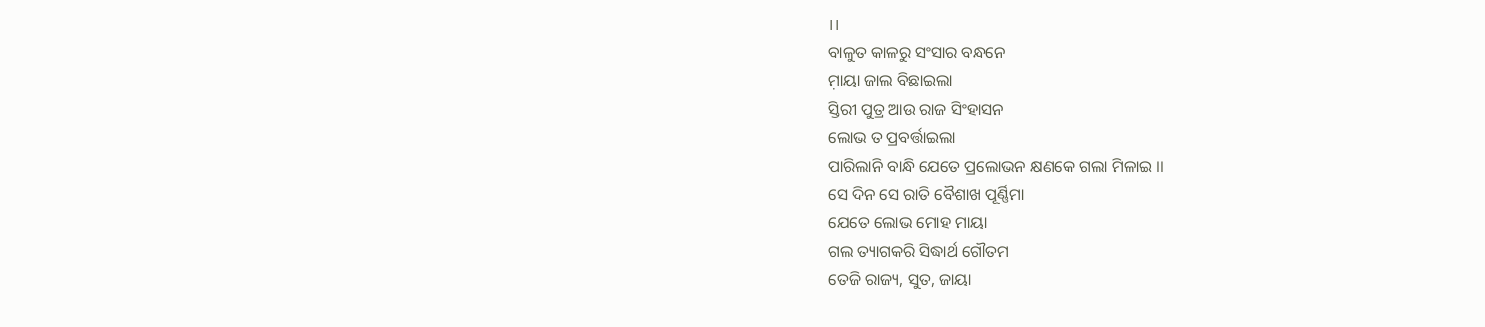।।
ବାଳୁତ କାଳରୁ ସଂସାର ବନ୍ଧନେ
ମ଼ାୟା ଜାଲ ବିଛାଇଲା
ସ୍ତିରୀ ପୁତ୍ର ଆଉ ରାଜ ସିଂହାସନ
ଲୋଭ ତ ପ୍ରବର୍ତ୍ତାଇଲା
ପାରିଲାନି ବାନ୍ଧି ଯେତେ ପ୍ରଲୋଭନ କ୍ଷଣକେ ଗଲା ମିଳାଇ ।।
ସେ ଦିନ ସେ ରାତି ବୈଶାଖ ପୂର୍ଣ୍ଣିମା
ଯେତେ ଲୋଭ ମୋହ ମାୟା
ଗଲ ତ୍ୟାଗକରି ସିଦ୍ଧାର୍ଥ ଗୌତମ
ତେଜି ରାଜ୍ୟ, ସୁତ, ଜାୟା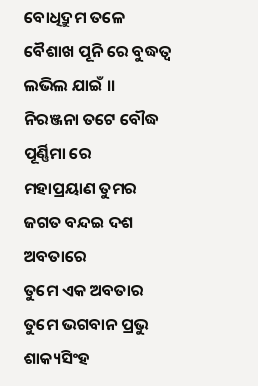ବୋଧିଦ୍ରୁମ ତଳେ ବୈଶାଖ ପୂନି ରେ ବୁଦ୍ଧତ୍ଵ ଲଭିଲ ଯାଇଁ ।।
ନିରଞ୍ଜନା ତଟେ ବୌଦ୍ଧ ପୂର୍ଣ୍ଣିମା ରେ
ମହାପ୍ରୟାଣ ତୁମର
ଜଗତ ବନ୍ଦଇ ଦଶ ଅବତାରେ
ତୁମେ ଏକ ଅବତାର
ତୁମେ ଭଗବାନ ପ୍ରଭୁ ଶାକ୍ୟସିଂହ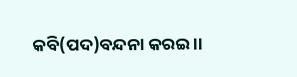କବି(ପଦ)ବନ୍ଦନା କରଇ ।।